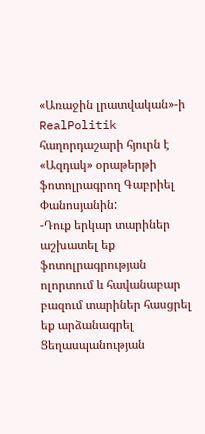«Առաջին լրատվական»-ի RealPolitik հաղորդաշարի հյուրն է «Ազդակ» օրաթերթի ֆոտոլրագրող Գաբրիել Փանոսյանին:
-Դուք երկար տարիներ աշխատել եք ֆոտոլրագրության ոլորտում և հավանաբար բազում տարիներ հասցրել եք արձանագրել Ցեղասպանության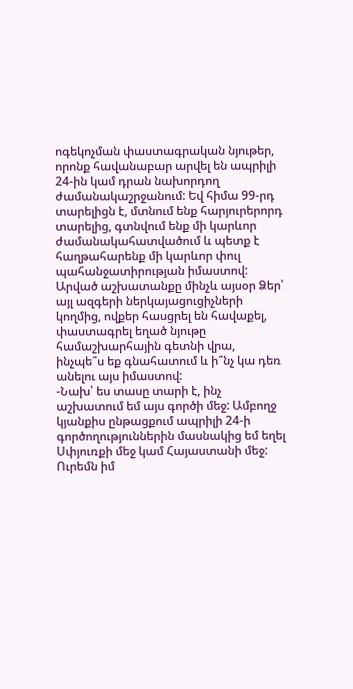ոգեկոչման փաստագրական նյութեր, որոնք հավանաբար արվել են ապրիլի 24-ին կամ դրան նախորդող ժամանակաշրջանում: Եվ հիմա 99-րդ տարելիցն է, մտնում ենք հարյուրերորդ տարելից, գտնվում ենք մի կարևոր ժամանակահատվածում և պետք է հաղթահարենք մի կարևոր փուլ պահանջատիրության իմաստով: Արված աշխատանքը մինչև այսօր Ձեր՝ այլ ազգերի ներկայացուցիչների կողմից, ովքեր հասցրել են հավաքել, փաստագրել եղած նյութը համաշխարհային գետնի վրա, ինչպե՞ս եք գնահատում և ի՞նչ կա դեռ անելու այս իմաստով:
-Նախ՝ ես տասը տարի է, ինչ աշխատում եմ այս գործի մեջ: Ամբողջ կյանքիս ընթացքում ապրիլի 24-ի գործողություններին մասնակից եմ եղել Սփյուռքի մեջ կամ Հայաստանի մեջ: Ուրեմն իմ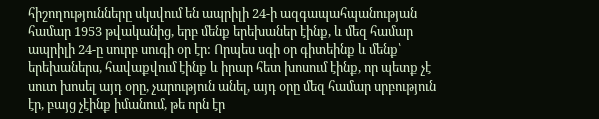հիշողությունները սկսվում են ապրիլի 24-ի ազգապահպանության համար 1953 թվականից, երբ մենք երեխաներ էինք, և մեզ համար ապրիլի 24-ը սուրբ սուգի օր էր: Որպես սգի օր գիտեինք և մենք՝ երեխաներս, հավաքվում էինք և իրար հետ խոսում էինք, որ պետք չէ սուտ խոսել այդ օրը, չարություն անել, այդ օրը մեզ համար սրբություն էր, բայց չէինք իմանում, թե որն էր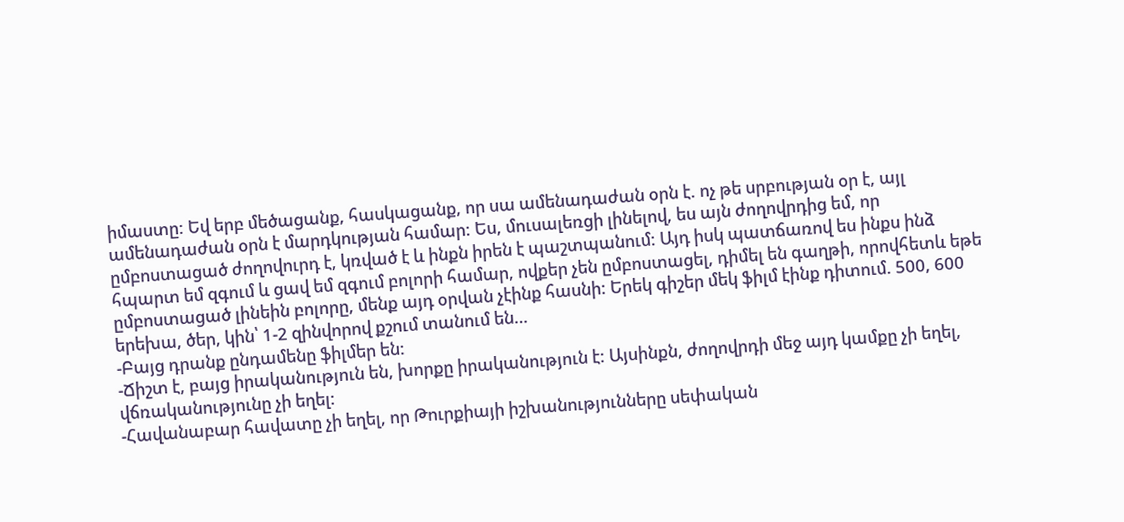իմաստը: Եվ երբ մեծացանք, հասկացանք, որ սա ամենադաժան օրն է. ոչ թե սրբության օր է, այլ ամենադաժան օրն է մարդկության համար: Ես, մուսալեռցի լինելով, ես այն ժողովրդից եմ, որ ըմբոստացած ժողովուրդ է, կռված է և ինքն իրեն է պաշտպանում: Այդ իսկ պատճառով ես ինքս ինձ հպարտ եմ զգում և ցավ եմ զգում բոլորի համար, ովքեր չեն ըմբոստացել, դիմել են գաղթի, որովհետև եթե ըմբոստացած լինեին բոլորը, մենք այդ օրվան չէինք հասնի: Երեկ գիշեր մեկ ֆիլմ էինք դիտում. 500, 600 երեխա, ծեր, կին՝ 1-2 զինվորով քշում տանում են…
-Բայց դրանք ընդամենը ֆիլմեր են:
-Ճիշտ է, բայց իրականություն են, խորքը իրականություն է: Այսինքն, ժողովրդի մեջ այդ կամքը չի եղել, վճռականությունը չի եղել:
-Հավանաբար հավատը չի եղել, որ Թուրքիայի իշխանությունները սեփական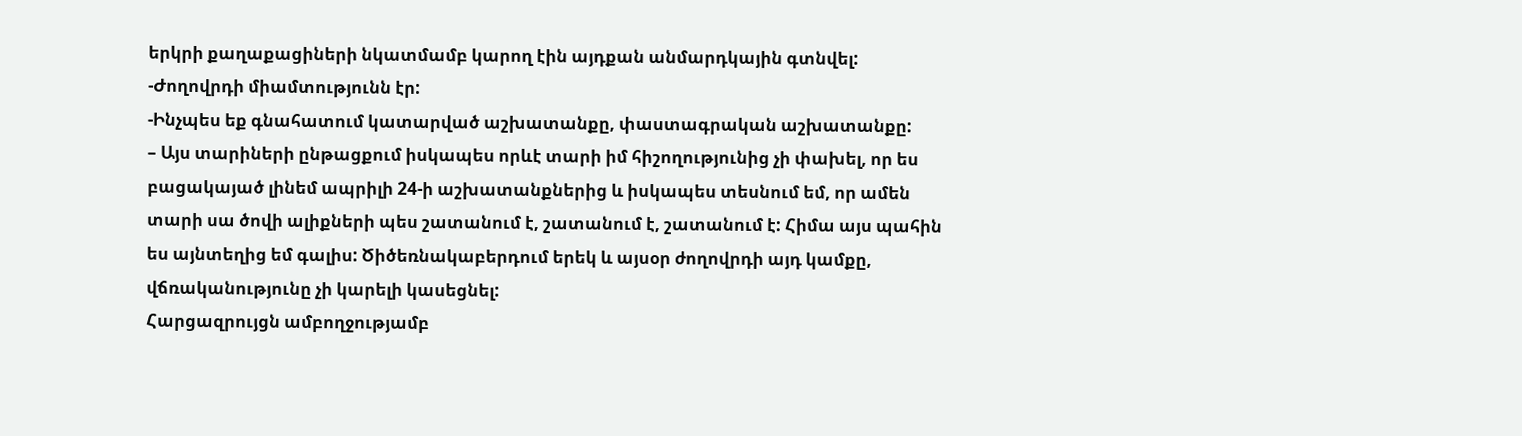երկրի քաղաքացիների նկատմամբ կարող էին այդքան անմարդկային գտնվել:
-Ժողովրդի միամտությունն էր:
-Ինչպես եք գնահատում կատարված աշխատանքը, փաստագրական աշխատանքը:
– Այս տարիների ընթացքում իսկապես որևէ տարի իմ հիշողությունից չի փախել, որ ես բացակայած լինեմ ապրիլի 24-ի աշխատանքներից և իսկապես տեսնում եմ, որ ամեն տարի սա ծովի ալիքների պես շատանում է, շատանում է, շատանում է: Հիմա այս պահին ես այնտեղից եմ գալիս: Ծիծեռնակաբերդում երեկ և այսօր ժողովրդի այդ կամքը, վճռականությունը չի կարելի կասեցնել:
Հարցազրույցն ամբողջությամբ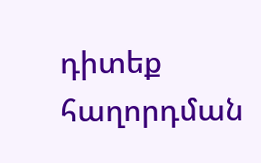դիտեք հաղորդման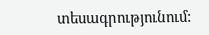տեսագրությունում: